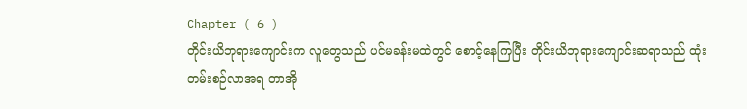Chapter ( 6 )
တိုင်းယိဘုရားကျောင်းက လူတွေသည် ပင်မခန်းမထဲတွင် စောင့်နေကြပြီး တိုင်းယိဘုရားကျောင်းဆရာသည် ထုံးတမ်းစဉ်လာအရ တာအို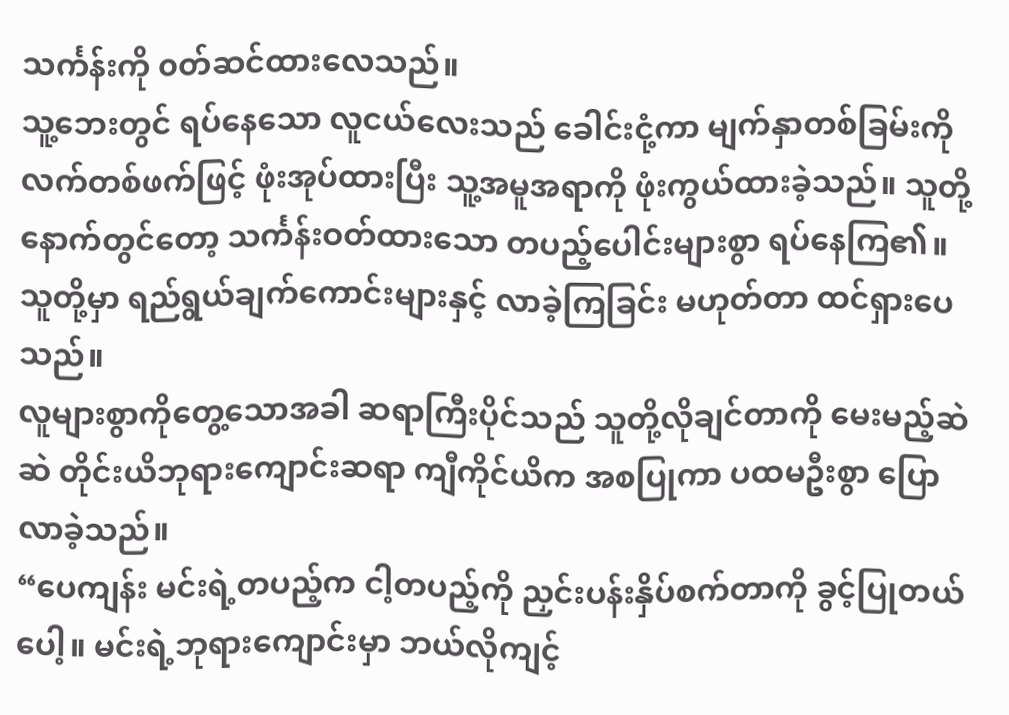သင်္ကန်းကို ၀တ်ဆင်ထားလေသည်။
သူ့ဘေးတွင် ရပ်နေသော လူငယ်လေးသည် ခေါင်းငုံ့ကာ မျက်နှာတစ်ခြမ်းကို လက်တစ်ဖက်ဖြင့် ဖုံးအုပ်ထားပြီး သူ့အမူအရာကို ဖုံးကွယ်ထားခဲ့သည်။ သူတို့နောက်တွင်တော့ သင်္ကန်းဝတ်ထားသော တပည့်ပေါင်းများစွာ ရပ်နေကြ၏။သူတို့မှာ ရည်ရွယ်ချက်ကောင်းများနှင့် လာခဲ့ကြခြင်း မဟုတ်တာ ထင်ရှားပေသည်။
လူများစွာကိုတွေ့သောအခါ ဆရာကြီးပိုင်သည် သူတို့လိုချင်တာကို မေးမည့်ဆဲဆဲ တိုင်းယိဘုရားကျောင်းဆရာ ကျီကိုင်ယိက အစပြုကာ ပထမဦးစွာ ပြောလာခဲ့သည်။
“ပေကျန်း မင်းရဲ့တပည့်က ငါ့တပည့်ကို ညှင်းပန်းနှိပ်စက်တာကို ခွင့်ပြုတယ်ပေါ့။ မင်းရဲ့ဘုရားကျောင်းမှာ ဘယ်လိုကျင့်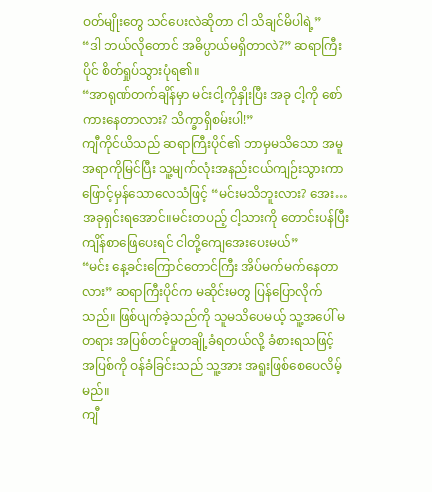ဝတ်မျိုးတွေ သင်ပေးလဲဆိုတာ ငါ သိချင်မိပါရဲ့”
“ဒါ ဘယ်လိုတောင် အဓိပ္ပာယ်မရှိတာလဲ?” ဆရာကြီးပိုင် စိတ်ရှုပ်သွားပုံရ၏။
“အာရုဏ်တက်ချိန်မှာ မင်းငါ့ကိုနှိုးပြီး အခု ငါ့ကို စော်ကားနေတာလား? သိက္ခာရှိစမ်းပါ!”
ကျီကိုင်ယိသည် ဆရာကြီးပိုင်၏ ဘာမှမသိသော အမူအရာကိုမြင်ပြီး သူ့မျက်လုံးအနည်းငယ်ကျဉ်းသွားကာ ဖြောင့်မှန်သောလေသံဖြင့် “မင်းမသိဘူးလား? အေး…အခုရှင်းရအောင်။မင်းတပည့် ငါ့သားကို တောင်းပန်ပြီး ကျိန်စာဖြေပေးရင် ငါတို့ကျေအေးပေးမယ်”
“မင်း နေ့ခင်းကြောင်တောင်ကြီး အိပ်မက်မက်နေတာလား” ဆရာကြီးပိုင်က မဆိုင်းမတွ ပြန်ပြောလိုက်သည်။ ဖြစ်ပျက်ခဲ့သည်ကို သူမသိပေမယ့် သူ့အပေါ် မတရား အပြစ်တင်မှုတချို့ခံရတယ်လို့ ခံစားရသဖြင့် အပြစ်ကို ဝန်ခံခြင်းသည် သူ့အား အရူးဖြစ်စေပေလိမ့်မည်။
ကျီ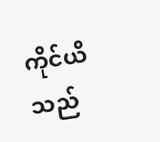ကိုင်ယိသည်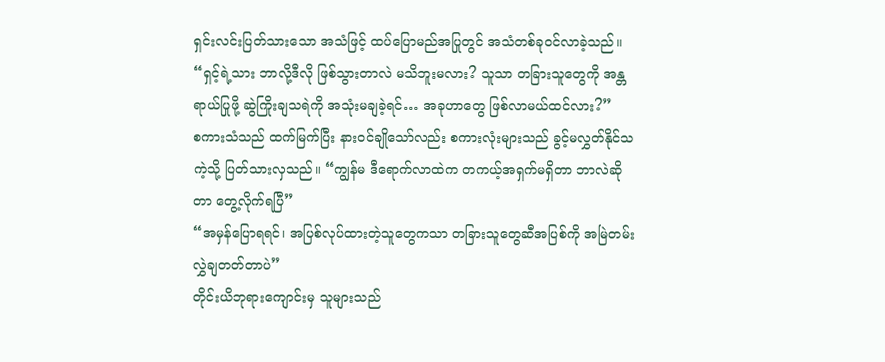ရှင်းလင်းပြတ်သားသော အသံဖြင့် ထပ်ပြောမည်အပြုတွင် အသံတစ်ခုဝင်လာခဲ့သည်။
“ရှင့်ရဲ့သား ဘာလို့ဒီလို ဖြစ်သွားတာလဲ မသိဘူးမလား? သူသာ တခြားသူတွေကို အန္တရာယ်ပြုဖို့ ဆွဲကြိုးချသရဲကို အသုံးမချခဲ့ရင်… အခုဟာတွေ ဖြစ်လာမယ်ထင်လား?”
စကားသံသည် ထက်မြက်ပြီး နားဝင်ချိုသော်လည်း စကားလုံးများသည် ခွင့်မလွှတ်နိုင်သကဲ့သို့ ပြတ်သားလှသည်။ “ကျွန်မ ဒီရောက်လာထဲက တကယ့်အရှက်မရှိတာ ဘာလဲဆိုတာ တွေ့လိုက်ရပြီ”
“အမှန်ပြောရရင်၊ အပြစ်လုပ်ထားတဲ့သူတွေကသာ တခြားသူတွေဆီအပြစ်ကို အမြဲတမ်းလွှဲချတတ်တာပဲ”
တိုင်းယိဘုရားကျောင်းမှ သူများသည်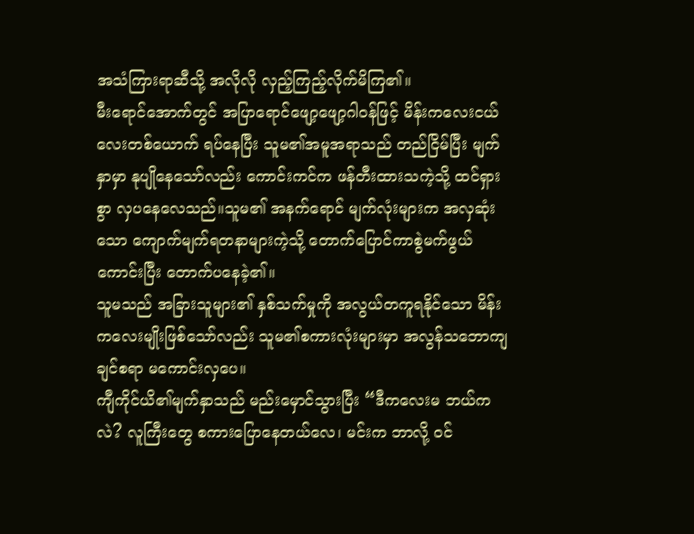အသံကြားရာဆီသို့ အလိုလို လှည့်ကြည့်လိုက်မိကြ၏။
မီးရောင်အောက်တွင် အပြာရောင်ဖျော့ဖျော့ဂါဝန်ဖြင့် မိန်းကလေးငယ်လေးတစ်ယောက် ရပ်နေပြီး သူမ၏အမူအရာသည် တည်ငြိမ်ပြီး မျက်နှာမှာ နုပျိုနေသော်လည်း ကောင်းကင်က ဖန်တီးထားသကဲ့သို့ ထင်ရှားစွာ လှပနေလေသည်။သူမ၏ အနက်ရောင် မျက်လုံးများက အလှဆုံးသော ကျောက်မျက်ရတနာများကဲ့သို့ တောက်ပြောင်ကာစွဲမက်ဖွယ်ကောင်းပြီး တောက်ပနေခဲ့၏။
သူမသည် အခြားသူများ၏ နှစ်သက်မှုကို အလွယ်တကူရနိုင်သော မိန်းကလေးမျိုးဖြစ်သော်လည်း သူမ၏စကားလုံးများမှာ အလွန်သဘောကျချင်စရာ မကောင်းလှပေ။
ကျီကိုင်ယိ၏မျက်နှာသည် မည်းမှောင်သွားပြီး “ဒီကလေးမ ဘယ်ကလဲ? လူကြီးတွေ စကားပြောနေတယ်လေ၊ မင်းက ဘာလို့ ဝင်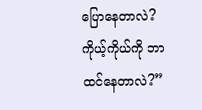ပြောနေတာလဲ? ကိုယ့်ကိုယ်ကို ဘာထင်နေတာလဲ?”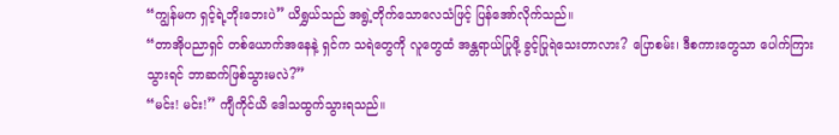“ကျွန်မက ရှင့်ရဲ့ဘိုးဘေးပဲ” ယိရွှယ်သည် အရွဲ့တိုက်သောလေသံဖြင့် ပြန်အော်လိုက်သည်။
“တာအိုပညာရှင် တစ်ယောက်အနေနဲ့ ရှင်က သရဲတွေကို လူတွေထံ အန္တရာယ်ပြုဖို့ ခွင့်ပြုရဲသေးတာလား? ပြောစမ်း၊ ဒီစကားတွေသာ ပေါက်ကြားသွားရင် ဘာဆက်ဖြစ်သွားမလဲ?”
“မင်း! မင်း!” ကျီကိုင်ယိ ဒေါသထွက်သွားရသည်။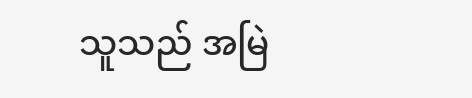သူသည် အမြဲ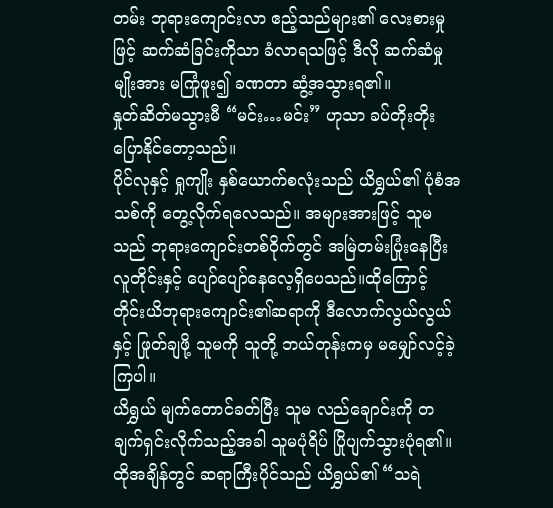တမ်း ဘုရားကျောင်းလာ ဧည့်သည်များ၏ လေးစားမှုဖြင့် ဆက်ဆံခြင်းကိုသာ ခံလာရသဖြင့် ဒီလို ဆက်ဆံမှုမျိုးအား မကြုံဖူး၍ ခဏတာ ဆွံ့အသွားရ၏။
နှုတ်ဆိတ်မသွားမီ “မင်း…မင်း” ဟုသာ ခပ်တိုးတိုးပြောနိုင်တော့သည်။
ပိုင်လုနှင့် ရှုကျိုး နှစ်ယောက်စလုံးသည် ယိရွှယ်၏ ပုံစံအသစ်ကို တွေ့လိုက်ရလေသည်။ အများအားဖြင့် သူမသည် ဘုရားကျောင်းတစ်ဝိုက်တွင် အမြဲတမ်းပြုံးနေပြီး လူတိုင်းနှင့် ပျော်ပျော်နေလေ့ရှိပေသည်။ထိုကြောင့် တိုင်းယိဘုရားကျောင်း၏ဆရာကို ဒီလောက်လွယ်လွယ်နှင့် ဖြုတ်ချဖို့ သူမကို သူတို့ ဘယ်တုန်းကမှ မမျှော်လင့်ခဲ့ကြပါ။
ယိရွှယ် မျက်တောင်ခတ်ပြီး သူမ လည်ချောင်းကို တချက်ရှင်းလိုက်သည့်အခါ သူမပုံရိပ် ပြိုပျက်သွားပုံရ၏။
ထိုအချိန်တွင် ဆရာကြီးပိုင်သည် ယိရွှယ်၏ “သရဲ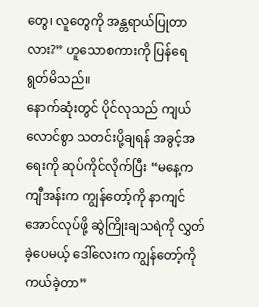တွေ၊ လူတွေကို အန္တရာယ်ပြုတာလား?” ဟူသောစကားကို ပြန်ရေရွတ်မိသည်။
နောက်ဆုံးတွင် ပိုင်လုသည် ကျယ်လောင်စွာ သတင်းပို့ချရန် အခွင့်အရေးကို ဆုပ်ကိုင်လိုက်ပြီး “မနေ့က ကျီအန်းက ကျွန်တော့်ကို နာကျင်အောင်လုပ်ဖို့ ဆွဲကြိုးချသရဲကို လွှတ်ခဲ့ပေမယ့် ဒေါ်လေးက ကျွန်တော့်ကို ကယ်ခဲ့တာ”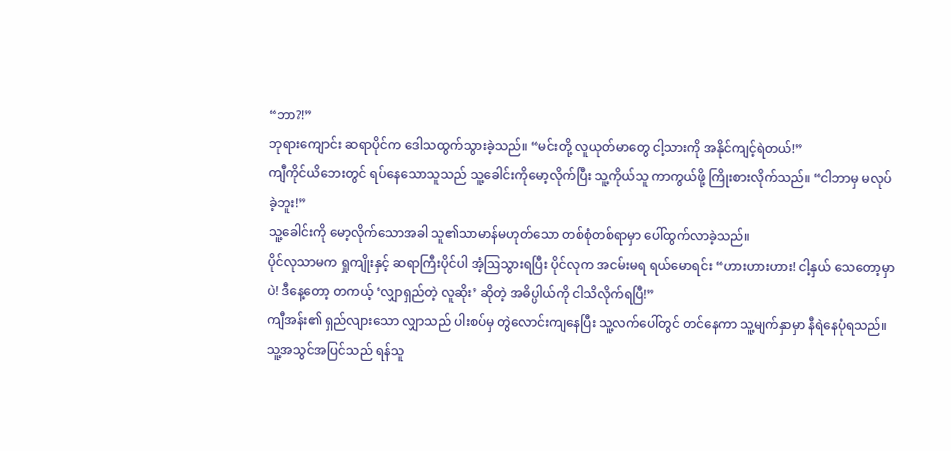“ဘာ?!”
ဘုရားကျောင်း ဆရာပိုင်က ဒေါသထွက်သွားခဲ့သည်။ “မင်းတို့ လူယုတ်မာတွေ ငါ့သားကို အနိုင်ကျင့်ရဲတယ်!”
ကျီကိုင်ယိဘေးတွင် ရပ်နေသောသူသည် သူ့ခေါင်းကိုမော့လိုက်ပြီး သူ့ကိုယ်သူ ကာကွယ်ဖို့ ကြိုးစားလိုက်သည်။ “ငါဘာမှ မလုပ်ခဲ့ဘူး!”
သူ့ခေါင်းကို မော့လိုက်သောအခါ သူ၏သာမာန်မဟုတ်သော တစ်စုံတစ်ရာမှာ ပေါ်ထွက်လာခဲ့သည်။
ပိုင်လုသာမက ရှုကျိုးနှင့် ဆရာကြီးပိုင်ပါ အံ့ဩသွားရပြီး ပိုင်လုက အငမ်းမရ ရယ်မောရင်း “ဟားဟားဟား! ငါ့နှယ် သေတော့မှာပဲ! ဒီနေ့တော့ တကယ့် ‘လျှာရှည်တဲ့ လူဆိုး’ ဆိုတဲ့ အဓိပ္ပါယ်ကို ငါသိလိုက်ရပြီ!”
ကျီအန်း၏ ရှည်လျားသော လျှာသည် ပါးစပ်မှ တွဲလောင်းကျနေပြီး သူ့လက်ပေါ်တွင် တင်နေကာ သူ့မျက်နှာမှာ နီရဲနေပုံရသည်။
သူ့အသွင်အပြင်သည် ရန်သူ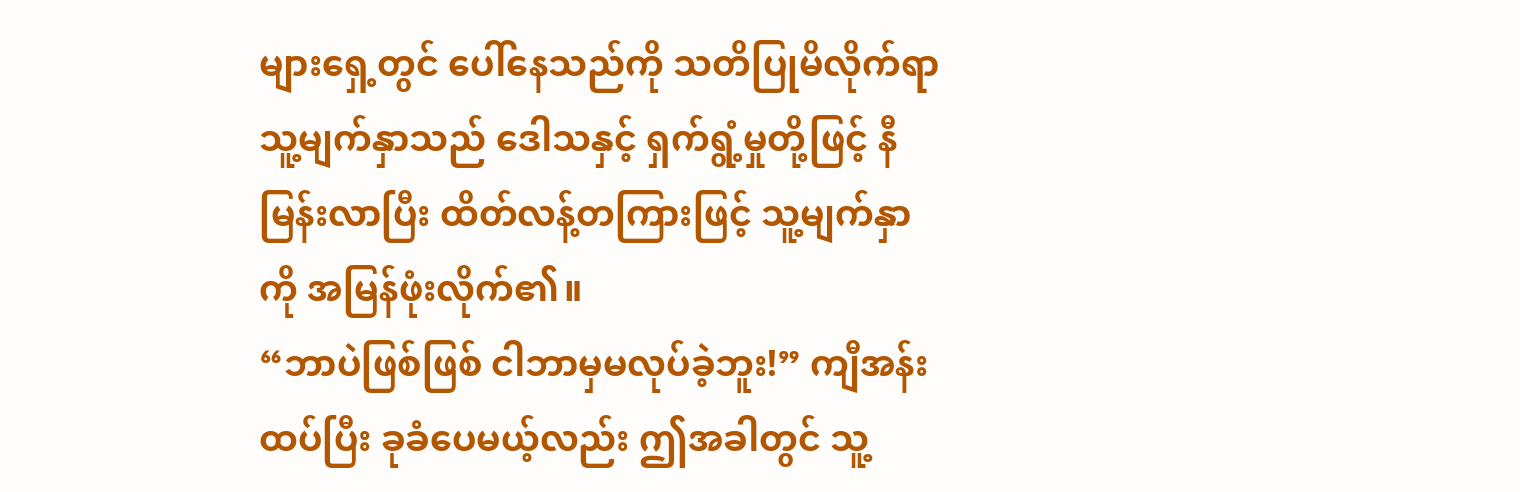များရှေ့တွင် ပေါ်နေသည်ကို သတိပြုမိလိုက်ရာ သူ့မျက်နှာသည် ဒေါသနှင့် ရှက်ရွံ့မှုတို့ဖြင့် နီမြန်းလာပြီး ထိတ်လန့်တကြားဖြင့် သူ့မျက်နှာကို အမြန်ဖုံးလိုက်၏။
“ဘာပဲဖြစ်ဖြစ် ငါဘာမှမလုပ်ခဲ့ဘူး!” ကျီအန်း ထပ်ပြီး ခုခံပေမယ့်လည်း ဤအခါတွင် သူ့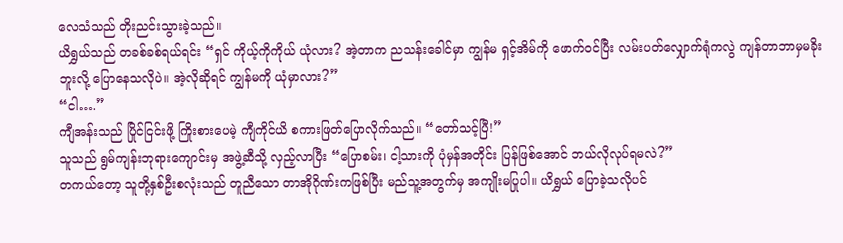လေသံသည် တိုးညင်းသွားခဲ့သည်။
ယိရွှယ်သည် တခစ်ခစ်ရယ်ရင်း “ရှင် ကိုယ့်ကိုကိုယ် ယုံလား? အဲ့တာက ညသန်းခေါင်မှာ ကျွန်မ ရှင့်အိမ်ကို ဖောက်ဝင်ပြီး လမ်းပတ်လျှောက်ရုံကလွဲ ကျန်တာဘာမှမခိုးဘူးလို့ ပြောနေသလိုပဲ။ အဲ့လိုဆိုရင် ကျွန်မကို ယုံမှာလား?”
“ငါ….”
ကျီအန်းသည် ပြိုင်ငြင်းဖို့ ကြိုးစားပေမဲ့ ကျီကိုင်ယိ စကားဖြတ်ပြောလိုက်သည်။ “တော်သင့်ပြီ!”
သူသည် ရွမ်ကျန်းဘုရားကျောင်းမှ အဖွဲ့ဆီသို့ လှည့်လာပြီး “ပြောစမ်း၊ ငါ့သားကို ပုံမှန်အတိုင်း ပြန်ဖြစ်အောင် ဘယ်လိုလုပ်ရမလဲ?”
တကယ်တော့ သူတို့နှစ်ဦးစလုံးသည် တူညီသော တာအိုဂိုဏ်းကဖြစ်ပြီး မည်သူ့အတွက်မှ အကျိုးမပြုပါ။ ယိရွှယ် ပြောခဲ့သလိုပင်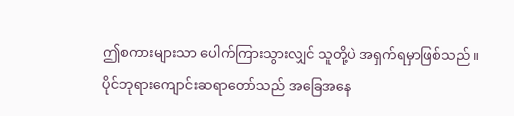ဤစကားများသာ ပေါက်ကြားသွားလျှင် သူတို့ပဲ အရှက်ရမှာဖြစ်သည်။
ပိုင်ဘုရားကျောင်းဆရာတော်သည် အခြေအနေ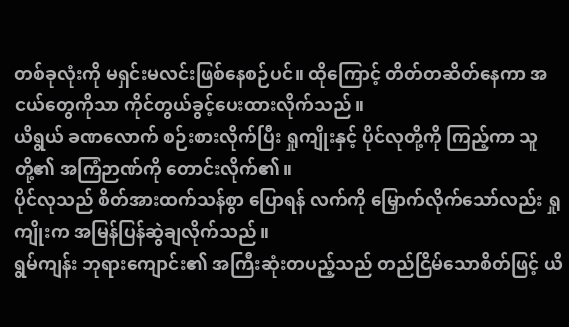တစ်ခုလုံးကို မရှင်းမလင်းဖြစ်နေစဉ်ပင်။ ထိုကြောင့် တိတ်တဆိတ်နေကာ အငယ်တွေကိုသာ ကိုင်တွယ်ခွင့်ပေးထားလိုက်သည်။
ယိရွယ် ခဏလောက် စဉ်းစားလိုက်ပြီး ရှုကျိုးနှင့် ပိုင်လုတို့ကို ကြည့်ကာ သူတို့၏ အကြံဉာဏ်ကို တောင်းလိုက်၏။
ပိုင်လုသည် စိတ်အားထက်သန်စွာ ပြောရန် လက်ကို မြှောက်လိုက်သော်လည်း ရှုကျိုးက အမြန်ပြန်ဆွဲချလိုက်သည်။
ရွမ်ကျန်း ဘုရားကျောင်း၏ အကြီးဆုံးတပည့်သည် တည်ငြိမ်သောစိတ်ဖြင့် ယိ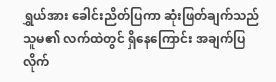ရွှယ်အား ခေါင်းညိတ်ပြကာ ဆုံးဖြတ်ချက်သည် သူမ၏ လက်ထဲတွင် ရှိနေကြောင်း အချက်ပြလိုက်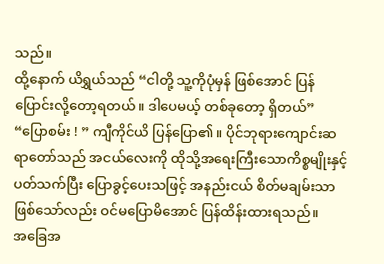သည်။
ထို့နောက် ယိရွှယ်သည် “ငါတို့ သူ့ကိုပုံမှန် ဖြစ်အောင် ပြန်ပြောင်းလို့တော့ရတယ်။ ဒါပေမယ့် တစ်ခုတော့ ရှိတယ်”
“ပြောစမ်း ! ” ကျီကိုင်ယိ ပြန်ပြော၏။ ပိုင်ဘုရားကျောင်းဆရာတော်သည် အငယ်လေးကို ထိုသို့အရေးကြီးသောကိစ္စမျိုးနှင့် ပတ်သက်ပြီး ပြောခွင့်ပေးသဖြင့် အနည်းငယ် စိတ်မချမ်းသာဖြစ်သော်လည်း ဝင်မပြောမိအောင် ပြန်ထိန်းထားရသည်။
အခြေအ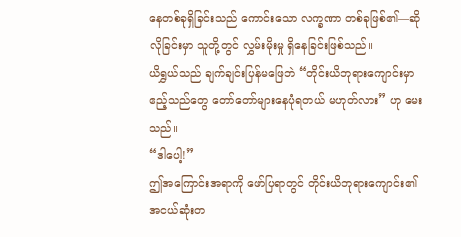နေတစ်ခုရှိခြင်းသည် ကောင်းသော လက္ခဏာ တစ်ခုဖြစ်၏—ဆိုလိုခြင်းမှာ သူတို့တွင် လွှမ်းမိုးမှု ရှိနေခြင်းဖြစ်သည်။
ယိရွှယ်သည် ချက်ချင်းပြန်မဖြေဘဲ “တိုင်းယိဘုရားကျောင်းမှာ ဧည့်သည်တွေ တော်တော်များနေပုံရတယ် မဟုတ်လား” ဟု မေးသည်။
“ဒါပေါ့!”
ဤအကြောင်းအရာကို ဖော်ပြရာတွင် တိုင်းယိဘုရားကျောင်း၏ အငယ်ဆုံးတ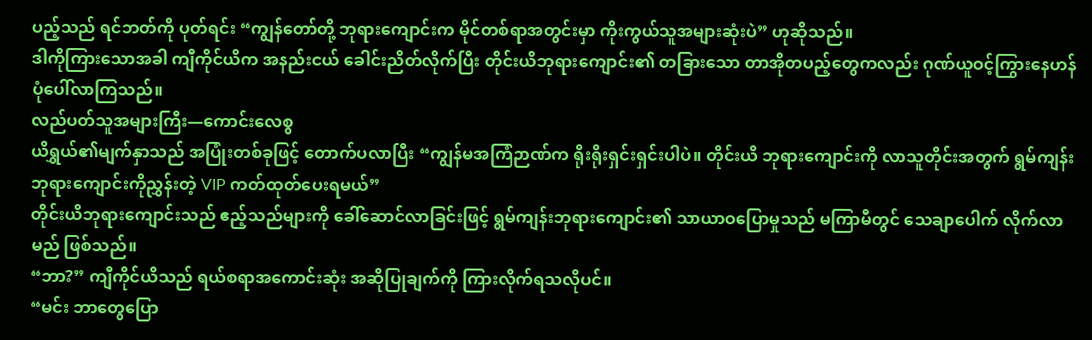ပည့်သည် ရင်ဘတ်ကို ပုတ်ရင်း “ကျွန်တော်တို့ ဘုရားကျောင်းက မိုင်တစ်ရာအတွင်းမှာ ကိုးကွယ်သူအများဆုံးပဲ” ဟုဆိုသည်။
ဒါကိုကြားသောအခါ ကျီကိုင်ယိက အနည်းငယ် ခေါင်းညိတ်လိုက်ပြီး တိုင်းယိဘုရားကျောင်း၏ တခြားသော တာအိုတပည့်တွေကလည်း ဂုဏ်ယူဝင့်ကြွားနေဟန် ပုံပေါ်လာကြသည်။
လည်ပတ်သူအများကြီး—ကောင်းလေစွ
ယိရွှယ်၏မျက်နှာသည် အပြုံးတစ်ခုဖြင့် တောက်ပလာပြီး “ကျွန်မအကြံဉာဏ်က ရိုးရိုးရှင်းရှင်းပါပဲ။ တိုင်းယိ ဘုရားကျောင်းကို လာသူတိုင်းအတွက် ရွမ်ကျန်းဘုရားကျောင်းကိုညွှန်းတဲ့ VIP ကတ်ထုတ်ပေးရမယ်”
တိုင်းယိဘုရားကျောင်းသည် ဧည့်သည်များကို ခေါ်ဆောင်လာခြင်းဖြင့် ရွမ်ကျန်းဘုရားကျောင်း၏ သာယာဝပြောမှုသည် မကြာမီတွင် သေချာပေါက် လိုက်လာမည် ဖြစ်သည်။
“ဘာ?” ကျီကိုင်ယိသည် ရယ်စရာအကောင်းဆုံး အဆိုပြုချက်ကို ကြားလိုက်ရသလိုပင်။
“မင်း ဘာတွေပြော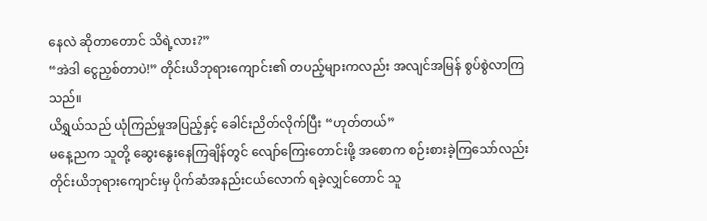နေလဲ ဆိုတာတောင် သိရဲ့လား?”
“အဲဒါ ငွေညှစ်တာပဲ!” တိုင်းယိဘုရားကျောင်း၏ တပည့်များကလည်း အလျင်အမြန် စွပ်စွဲလာကြသည်။
ယိရွှယ်သည် ယုံကြည်မှုအပြည့်နှင့် ခေါင်းညိတ်လိုက်ပြီး “ဟုတ်တယ်”
မနေ့ညက သူတို့ ဆွေးနွေးနေကြချိန်တွင် လျော်ကြေးတောင်းဖို့ အစောက စဉ်းစားခဲ့ကြသော်လည်း တိုင်းယိဘုရားကျောင်းမှ ပိုက်ဆံအနည်းငယ်လောက် ရခဲ့လျှင်တောင် သူ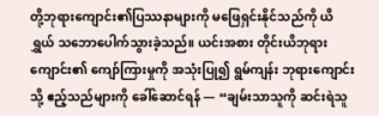တို့ဘုရားကျောင်း၏ပြဿနာများကို မဖြေရှင်းနိုင်သည်ကို ယိရွှယ် သဘောပေါက်သွားခဲ့သည်။ ယင်းအစား တိုင်းယိဘုရားကျောင်း၏ ကျော်ကြားမှုကို အသုံးပြု၍ ရွမ်ကျန်း ဘုရားကျောင်းသို့ ဧည့်သည်များကို ခေါ်ဆောင်ရန် — “ချမ်းသာသူကို ဆင်းရဲသူ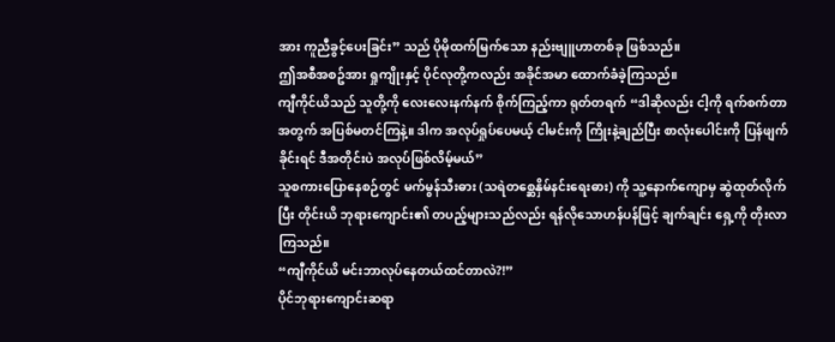အား ကူညီခွင့်ပေးခြင်း” သည် ပိုမိုထက်မြက်သော နည်းဗျူဟာတစ်ခု ဖြစ်သည်။
ဤအစီအစဥ်အား ရှုကျိုးနှင့် ပိုင်လုတို့ကလည်း အခိုင်အမာ ထောက်ခံခဲ့ကြသည်။
ကျီကိုင်ယိသည် သူတို့ကို လေးလေးနက်နက် စိုက်ကြည့်ကာ ရုတ်တရက် “ဒါဆိုလည်း ငါ့ကို ရက်စက်တာအတွက် အပြစ်မတင်ကြနဲ့။ ဒါက အလုပ်ရှုပ်ပေမယ့် ငါမင်းကို ကြိုးနဲ့ချည်ပြီး စာလုံးပေါင်းကို ပြန်ဖျက်ခိုင်းရင် ဒီအတိုင်းပဲ အလုပ်ဖြစ်လိမ့်မယ်”
သူစကားပြောနေစဉ်တွင် မက်မွန်သီးဓား (သရဲတစ္ဆေနှိမ်နင်းရေးဓား) ကို သူ့နောက်ကျောမှ ဆွဲထုတ်လိုက်ပြီး တိုင်းယိ ဘုရားကျောင်း၏ တပည့်များသည်လည်း ရန်လိုသောဟန်ပန်ဖြင့် ချက်ချင်း ရှေ့ကို တိုးလာကြသည်။
“ကျီကိုင်ယိ မင်းဘာလုပ်နေတယ်ထင်တာလဲ?!”
ပိုင်ဘုရားကျောင်းဆရာ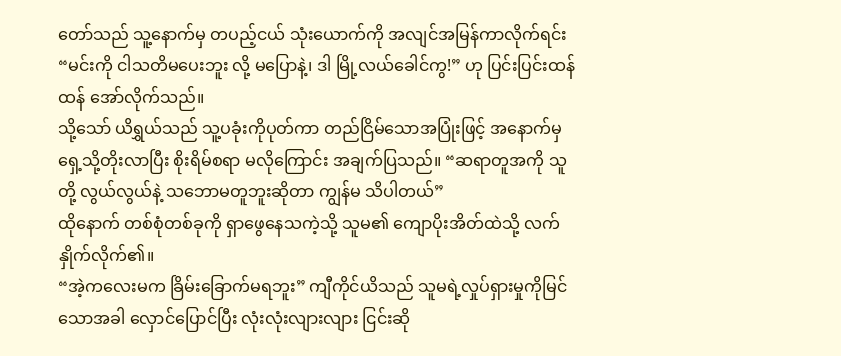တော်သည် သူ့နောက်မှ တပည့်ငယ် သုံးယောက်ကို အလျင်အမြန်ကာလိုက်ရင်း “မင်းကို ငါသတိမပေးဘူး လို့ မပြောနဲ့၊ ဒါ မြို့လယ်ခေါင်ကွ!” ဟု ပြင်းပြင်းထန်ထန် အော်လိုက်သည်။
သို့သော် ယိရွှယ်သည် သူ့ပခုံးကိုပုတ်ကာ တည်ငြိမ်သောအပြုံးဖြင့် အနောက်မှ ရှေ့သို့တိုးလာပြီး စိုးရိမ်စရာ မလိုကြောင်း အချက်ပြသည်။ “ဆရာတူအကို သူတို့ လွယ်လွယ်နဲ့ သဘောမတူဘူးဆိုတာ ကျွန်မ သိပါတယ်”
ထိုနောက် တစ်စုံတစ်ခုကို ရှာဖွေနေသကဲ့သို့ သူမ၏ ကျောပိုးအိတ်ထဲသို့ လက်နှိုက်လိုက်၏။
“အဲ့ကလေးမက ခြိမ်းခြောက်မရဘူး” ကျီကိုင်ယိသည် သူမရဲ့လှုပ်ရှားမှုကိုမြင်သောအခါ လှောင်ပြောင်ပြီး လုံးလုံးလျားလျား ငြင်းဆို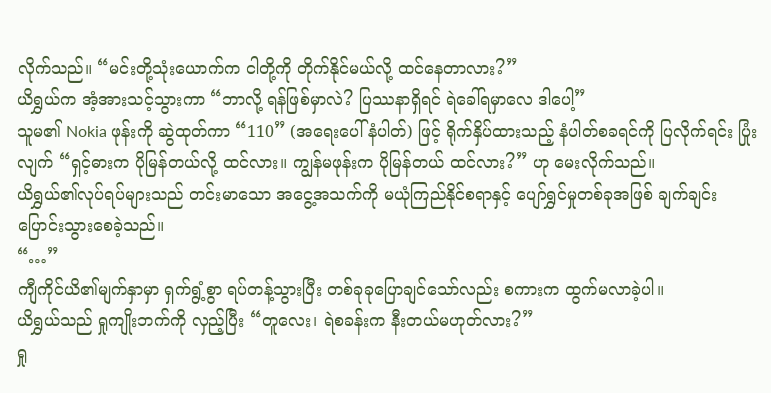လိုက်သည်။ “မင်းတို့သုံးယောက်က ငါတို့ကို တိုက်နိုင်မယ်လို့ ထင်နေတာလား?”
ယိရွှယ်က အံ့အားသင့်သွားကာ “ဘာလို့ ရန်ဖြစ်မှာလဲ? ပြဿနာရှိရင် ရဲခေါ်ရမှာလေ ဒါပေါ့”
သူမ၏ Nokia ဖုန်းကို ဆွဲထုတ်ကာ “110” (အရေးပေါ်နံပါတ်) ဖြင့် ရိုက်နှိပ်ထားသည့် နံပါတ်စခရင်ကို ပြလိုက်ရင်း ပြုံးလျက် “ရှင့်ဓားက ပိုမြန်တယ်လို့ ထင်လား။ ကျွန်မဖုန်းက ပိုမြန်တယ် ထင်လား?” ဟု မေးလိုက်သည်။
ယိရွှယ်၏လုပ်ရပ်များသည် တင်းမာသော အငွေ့အသက်ကို မယုံကြည်နိုင်စရာနှင့် ပျော်ရွှင်မှုတစ်ခုအဖြစ် ချက်ချင်းပြောင်းသွားစေခဲ့သည်။
“…”
ကျီကိုင်ယိ၏မျက်နှာမှာ ရှက်ရွံ့စွာ ရပ်တန့်သွားပြီး တစ်ခုခုပြောချင်သော်လည်း စကားက ထွက်မလာခဲ့ပါ။
ယိရွှယ်သည် ရှုကျိုးဘက်ကို လှည့်ပြီး “တူလေး၊ ရဲစခန်းက နီးတယ်မဟုတ်လား?”
ရှု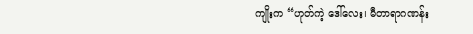ကျိုးက “ဟုတ်ကဲ့ ဒေါ်လေး၊ မီတာရာဂဏန်း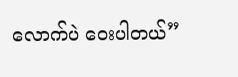လောက်ပဲ ဝေးပါတယ်”